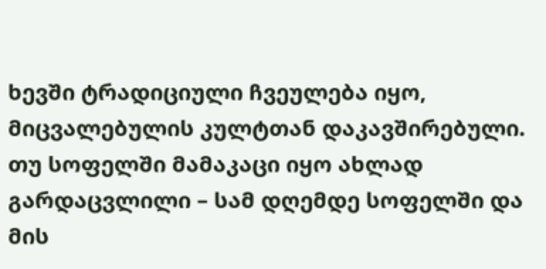ხევში ტრადიციული ჩვეულება იყო, მიცვალებულის კულტთან დაკავშირებული. თუ სოფელში მამაკაცი იყო ახლად გარდაცვლილი – სამ დღემდე სოფელში და მის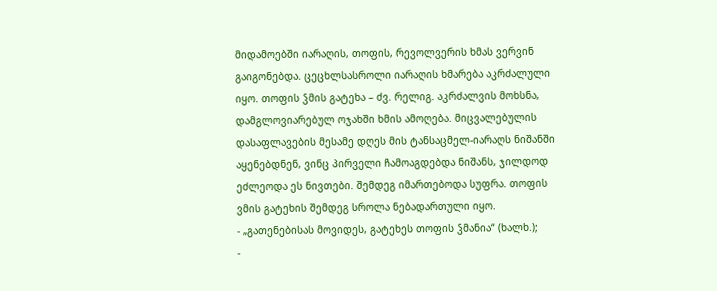მიდამოებში იარაღის, თოფის, რევოლვერის ხმას ვერვინ გაიგონებდა. ცეცხლსასროლი იარაღის ხმარება აკრძალული იყო. თოფის ჴმის გატეხა – ძვ. რელიგ. აკრძალვის მოხსნა, დამგლოვიარებულ ოჯახში ხმის ამოღება. მიცვალებულის დასაფლავების მესამე დღეს მის ტანსაცმელ-იარაღს ნიშანში აყენებდნენ, ვინც პირველი ჩამოაგდებდა ნიშანს, ჯილდოდ ეძლეოდა ეს ნივთები. შემდეგ იმართებოდა სუფრა. თოფის ვმის გატეხის შემდეგ სროლა ნებადართული იყო.
- „გათენებისას მოვიდეს, გატეხეს თოფის ჴმანია“ (ხალხ.);
-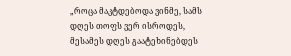„როცა მაკტდებოდა ვინმე, სამს დღეს თოფს ვერ ისროდეს, მესამეს დღეს გაატეხინებდეს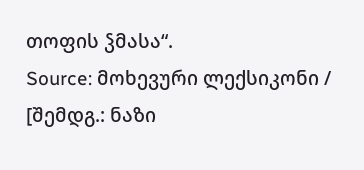თოფის ჴმასა“.
Source: მოხევური ლექსიკონი / [შემდგ.: ნაზი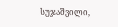სუჯაშვილი,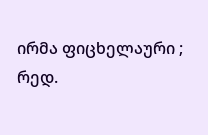ირმა ფიცხელაური ; რედ.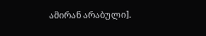ამირან არაბული].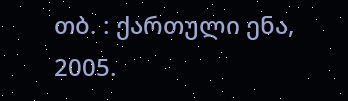თბ. : ქართული ენა, 2005.